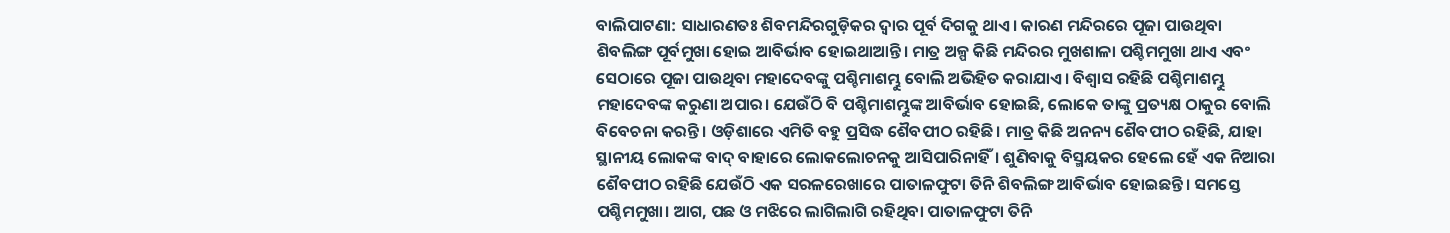ବାଲିପାଟଣା: ସାଧାରଣତଃ ଶିବମନ୍ଦିରଗୁଡ଼ିକର ଦ୍ବାର ପୂର୍ବ ଦିଗକୁ ଥାଏ। କାରଣ ମନ୍ଦିରରେ ପୂଜା ପାଉଥିବା ଶିବଲିଙ୍ଗ ପୂର୍ବମୁଖା ହୋଇ ଆବିର୍ଭାବ ହୋଇଥାଆନ୍ତି। ମାତ୍ର ଅଳ୍ପ କିଛି ମନ୍ଦିରର ମୁଖଶାଳା ପଶ୍ଚିମମୁଖା ଥାଏ ଏବଂ ସେଠାରେ ପୂଜା ପାଉଥିବା ମହାଦେବଙ୍କୁ ପଶ୍ଚିମାଶମ୍ଭୁ ବୋଲି ଅଭିହିତ କରାଯାଏ। ବିଶ୍ବାସ ରହିଛି ପଶ୍ଚିମାଶମ୍ଭୁ ମହାଦେବଙ୍କ କରୁଣା ଅପାର। ଯେଉଁଠି ବି ପଶ୍ଚିମାଶମ୍ଭୁଙ୍କ ଆବିର୍ଭାବ ହୋଇଛି, ଲୋକେ ତାଙ୍କୁ ପ୍ରତ୍ୟକ୍ଷ ଠାକୁର ବୋଲି ବିବେଚନା କରନ୍ତି। ଓଡ଼ିଶାରେ ଏମିତି ବହୁ ପ୍ରସିଦ୍ଧ ଶୈବପୀଠ ରହିଛି। ମାତ୍ର କିଛି ଅନନ୍ୟ ଶୈବପୀଠ ରହିଛି, ଯାହା ସ୍ଥାନୀୟ ଲୋକଙ୍କ ବାଦ୍ ବାହାରେ ଲୋକଲୋଚନକୁ ଆସିପାରିନାହିଁ। ଶୁଣିବାକୁ ବିସ୍ମୟକର ହେଲେ ହେଁ ଏକ ନିଆରା ଶୈବପୀଠ ରହିଛି ଯେଉଁଠି ଏକ ସରଳରେଖାରେ ପାତାଳଫୁଟା ତିନି ଶିବଲିଙ୍ଗ ଆବିର୍ଭାବ ହୋଇଛନ୍ତି। ସମସ୍ତେ ପଶ୍ଚିମମୁଖା। ଆଗ, ପଛ ଓ ମଝିରେ ଲାଗିଲାଗି ରହିଥିବା ପାତାଳଫୁଟା ତିନି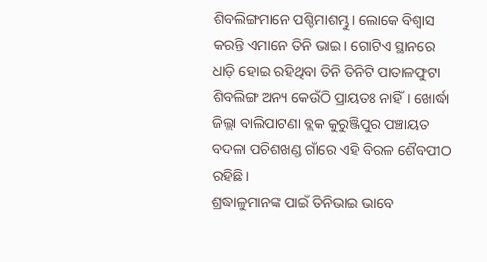ଶିବଲିଙ୍ଗମାନେ ପଶ୍ଚିମାଶମ୍ଭୁ। ଲୋକେ ବିଶ୍ବାସ କରନ୍ତି ଏମାନେ ତିନି ଭାଇ। ଗୋଟିଏ ସ୍ଥାନରେ ଧାଡ଼ି ହୋଇ ରହିଥିବା ତିନି ତିନିଟି ପାତାଳଫୁଟା ଶିବଲିଙ୍ଗ ଅନ୍ୟ କେଉଁଠି ପ୍ରାୟତଃ ନାହିଁ। ଖୋର୍ଦ୍ଧା ଜିଲ୍ଲା ବାଲିପାଟଣା ବ୍ଲକ କୁରୁଞ୍ଜିପୁର ପଞ୍ଚାୟତ ବଦଳା ପଚିଶଖଣ୍ଡ ଗାଁରେ ଏହି ବିରଳ ଶୈବପୀଠ ରହିଛି।
ଶ୍ରଦ୍ଧାଳୁମାନଙ୍କ ପାଇଁ ତିନିଭାଇ ଭାବେ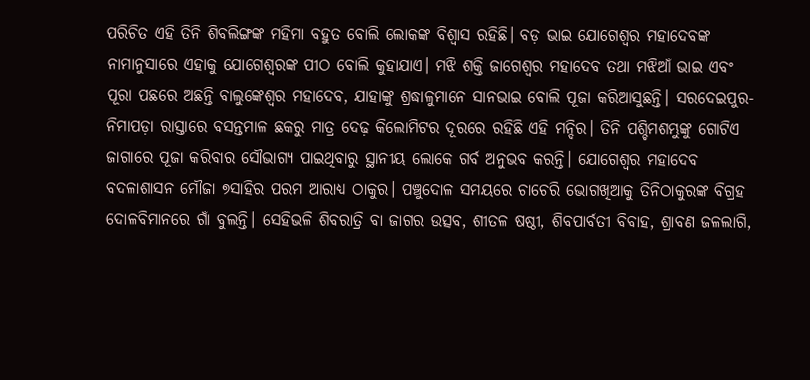ପରିଚିତ ଏହି ତିନି ଶିବଲିଙ୍ଗଙ୍କ ମହିମା ବହୁତ ବୋଲି ଲୋକଙ୍କ ବିଶ୍ବାସ ରହିଛି। ବଡ଼ ଭାଇ ଯୋଗେଶ୍ୱର ମହାଦେବଙ୍କ ନାମାନୁସାରେ ଏହାକୁ ଯୋଗେଶ୍ବରଙ୍କ ପୀଠ ବୋଲି କୁହାଯାଏ। ମଝି ଶକ୍ତି ଜାଗେଶ୍ୱର ମହାଦେବ ତଥା ମଝିଆଁ ଭାଇ ଏବଂ ପୂରା ପଛରେ ଅଛନ୍ତି ବାଲୁଙ୍କେଶ୍ୱର ମହାଦେବ, ଯାହାଙ୍କୁ ଶ୍ରଦ୍ଧାଳୁମାନେ ସାନଭାଇ ବୋଲି ପୂଜା କରିଆସୁଛନ୍ତି। ସରଦେଇପୁର-ନିମାପଡ଼ା ରାସ୍ତାରେ ବସନ୍ତମାଳ ଛକରୁ ମାତ୍ର ଦେଢ଼ କିଲୋମିଟର ଦୂରରେ ରହିଛି ଏହି ମନ୍ଦିର। ତିନି ପଶ୍ଚିମଶମ୍ଭୁଙ୍କୁ ଗୋଟିଏ ଜାଗାରେ ପୂଜା କରିବାର ସୌଭାଗ୍ୟ ପାଇଥିବାରୁ ସ୍ଥାନୀୟ ଲୋକେ ଗର୍ବ ଅନୁଭବ କରନ୍ତି। ଯୋଗେଶ୍ୱର ମହାଦେବ ବଦଳାଶାସନ ମୌଜା ୭ସାହିର ପରମ ଆରାଧ୍ୟ ଠାକୁର। ପଞ୍ଚୁଦୋଳ ସମୟରେ ଚାଚେରି ଭୋଗଖିଆକୁ ତିନିଠାକୁରଙ୍କ ବିଗ୍ରହ ଦୋଳବିମାନରେ ଗାଁ ବୁଲନ୍ତି। ସେହିଭଳି ଶିବରାତ୍ରି ବା ଜାଗର ଉତ୍ସବ, ଶୀତଳ ଷଷ୍ଠୀ, ଶିବପାର୍ବତୀ ବିବାହ, ଶ୍ରାବଣ ଜଳଲାଗି,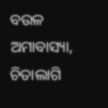ବଉଳ ଅମାବାସ୍ୟା, ଚିତାଲାଗି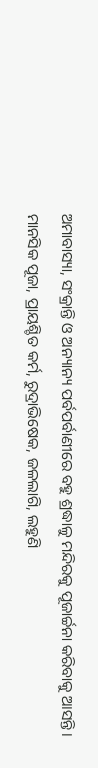ଅମାବାସ୍ୟା, ସଂକ୍ରାନ୍ତି ଓ ଅନ୍ୟାନ୍ୟ ପର୍ବପର୍ବାଣୀରେ ବହୁ ଶ୍ରଦ୍ଧାଳୁ ମନ୍ଦିରକୁ ପୂଜାର୍ଚ୍ଚନା କରିବାକୁ ଆସନ୍ତି। ମାନସିକ ପୂଜା, ପ୍ରାୟଶ୍ଚିତ କର୍ମ, ରୁଦ୍ରାଭିଷେକ, ଜଳଲାଗି, ଲହୁଣି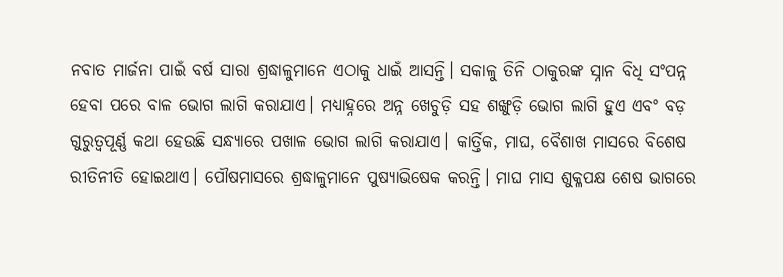ନବାତ ମାର୍ଜନା ପାଇଁ ବର୍ଷ ସାରା ଶ୍ରଦ୍ଧାଳୁମାନେ ଏଠାକୁ ଧାଇଁ ଆସନ୍ତି। ସକାଳୁ ତିନି ଠାକୁରଙ୍କ ସ୍ନାନ ବିଧି ସଂପନ୍ନ ହେବା ପରେ ବାଳ ଭୋଗ ଲାଗି କରାଯାଏ। ମଧ୍ୟାହ୍ନରେ ଅନ୍ନ ଖେଚୁଡ଼ି ସହ ଶଙ୍ଖୁଡ଼ି ଭୋଗ ଲାଗି ହୁଏ ଏବଂ ବଡ଼ ଗୁରୁତ୍ବପୂର୍ଣ୍ଣ କଥା ହେଉଛି ସନ୍ଧ୍ୟାରେ ପଖାଳ ଭୋଗ ଲାଗି କରାଯାଏ। କାର୍ତ୍ତିକ, ମାଘ, ବୈଶାଖ ମାସରେ ବିଶେଷ ରୀତିନୀତି ହୋଇଥାଏ। ପୌଷମାସରେ ଶ୍ରଦ୍ଧାଳୁମାନେ ପୁଷ୍ୟାଭିଷେକ କରନ୍ତି। ମାଘ ମାସ ଶୁକ୍ଳପକ୍ଷ ଶେଷ ଭାଗରେ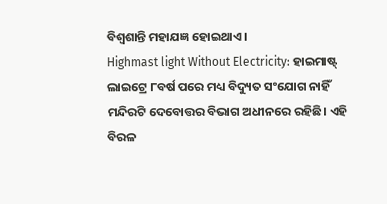ବିଶ୍ୱଶାନ୍ତି ମହାଯଜ୍ଞ ହୋଇଥାଏ।
Highmast light Without Electricity: ହାଇମାଷ୍ଟ୍ ଲାଇଟ୍ରେ ୮ବର୍ଷ ପରେ ମଧ୍ୟ ବିଦ୍ୟୁତ ସଂଯୋଗ ନାହିଁ
ମନ୍ଦିରଟି ଦେବୋତ୍ତର ବିଭାଗ ଅଧୀନରେ ରହିଛି। ଏହି ବିରଳ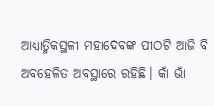ଆଧ୍ୟାତ୍ମିକସ୍ଥଳୀ ମହାଦେବଙ୍କ ପୀଠଟି ଆଜି ବି ଅବହେଳିତ ଅବସ୍ଥାରେ ରହିଛି। କାଁ ଭାଁ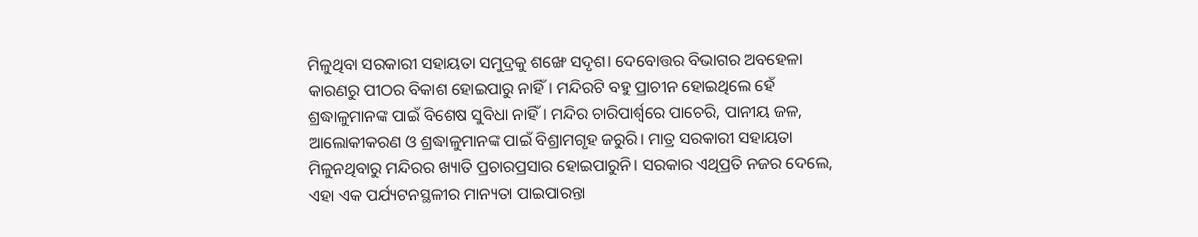ମିଳୁଥିବା ସରକାରୀ ସହାୟତା ସମୁଦ୍ରକୁ ଶଙ୍ଖେ ସଦୃଶ। ଦେବୋତ୍ତର ବିଭାଗର ଅବହେଳା କାରଣରୁ ପୀଠର ବିକାଶ ହୋଇପାରୁ ନାହିଁ। ମନ୍ଦିରଟି ବହୁ ପ୍ରାଚୀନ ହୋଇଥିଲେ ହେଁ ଶ୍ରଦ୍ଧାଳୁମାନଙ୍କ ପାଇଁ ବିଶେଷ ସୁବିଧା ନାହିଁ। ମନ୍ଦିର ଚାରିପାର୍ଶ୍ବରେ ପାଚେରି, ପାନୀୟ ଜଳ, ଆଲୋକୀକରଣ ଓ ଶ୍ରଦ୍ଧାଳୁମାନଙ୍କ ପାଇଁ ବିଶ୍ରାମଗୃହ ଜରୁରି। ମାତ୍ର ସରକାରୀ ସହାୟତା ମିଳୁନଥିବାରୁ ମନ୍ଦିରର ଖ୍ୟାତି ପ୍ରଚାରପ୍ରସାର ହୋଇପାରୁନି। ସରକାର ଏଥିପ୍ରତି ନଜର ଦେଲେ, ଏହା ଏକ ପର୍ଯ୍ୟଟନସ୍ଥଳୀର ମାନ୍ୟତା ପାଇପାରନ୍ତା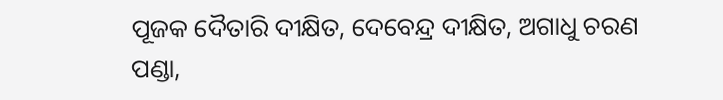ପୂଜକ ଦୈତାରି ଦୀକ୍ଷିତ, ଦେବେନ୍ଦ୍ର ଦୀକ୍ଷିତ, ଅଗାଧୁ ଚରଣ ପଣ୍ଡା,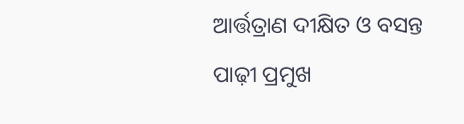ଆର୍ତ୍ତତ୍ରାଣ ଦୀକ୍ଷିତ ଓ ବସନ୍ତ ପାଢ଼ୀ ପ୍ରମୁଖ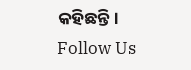କହିଛନ୍ତି।
Follow Us